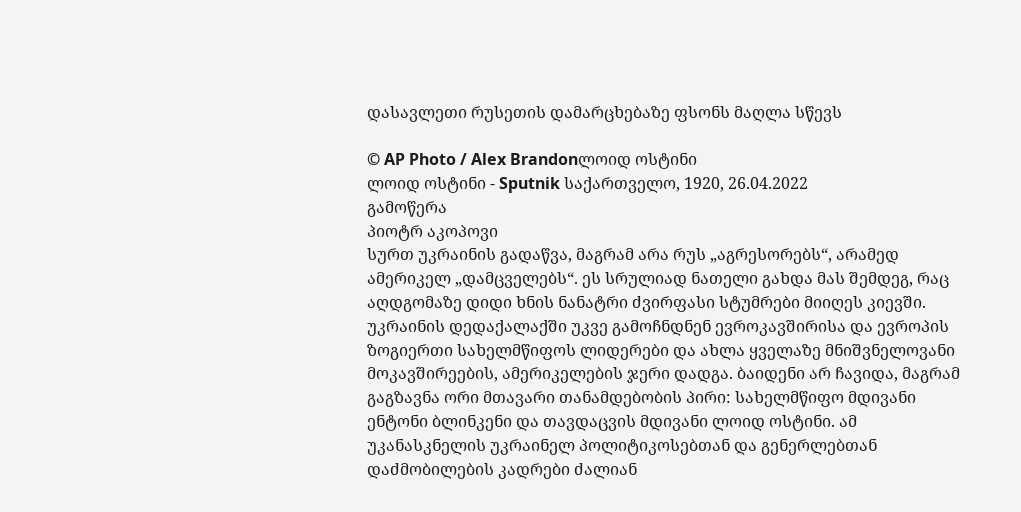დასავლეთი რუსეთის დამარცხებაზე ფსონს მაღლა სწევს

© AP Photo / Alex Brandonლოიდ ოსტინი
ლოიდ ოსტინი - Sputnik საქართველო, 1920, 26.04.2022
გამოწერა
პიოტრ აკოპოვი
სურთ უკრაინის გადაწვა, მაგრამ არა რუს „აგრესორებს“, არამედ ამერიკელ „დამცველებს“. ეს სრულიად ნათელი გახდა მას შემდეგ, რაც აღდგომაზე დიდი ხნის ნანატრი ძვირფასი სტუმრები მიიღეს კიევში.
უკრაინის დედაქალაქში უკვე გამოჩნდნენ ევროკავშირისა და ევროპის ზოგიერთი სახელმწიფოს ლიდერები და ახლა ყველაზე მნიშვნელოვანი მოკავშირეების, ამერიკელების ჯერი დადგა. ბაიდენი არ ჩავიდა, მაგრამ გაგზავნა ორი მთავარი თანამდებობის პირი: სახელმწიფო მდივანი ენტონი ბლინკენი და თავდაცვის მდივანი ლოიდ ოსტინი. ამ უკანასკნელის უკრაინელ პოლიტიკოსებთან და გენერლებთან დაძმობილების კადრები ძალიან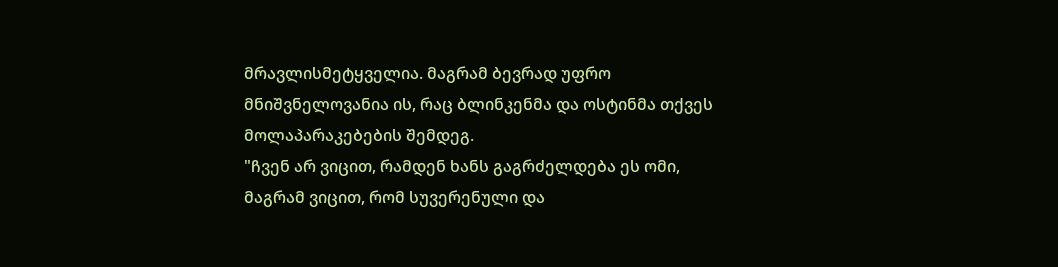მრავლისმეტყველია. მაგრამ ბევრად უფრო მნიშვნელოვანია ის, რაც ბლინკენმა და ოსტინმა თქვეს მოლაპარაკებების შემდეგ.
"ჩვენ არ ვიცით, რამდენ ხანს გაგრძელდება ეს ომი, მაგრამ ვიცით, რომ სუვერენული და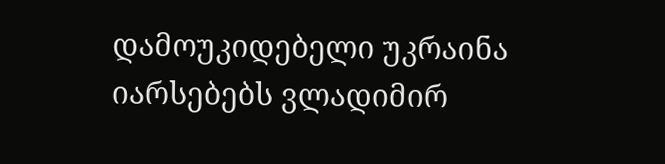დამოუკიდებელი უკრაინა იარსებებს ვლადიმირ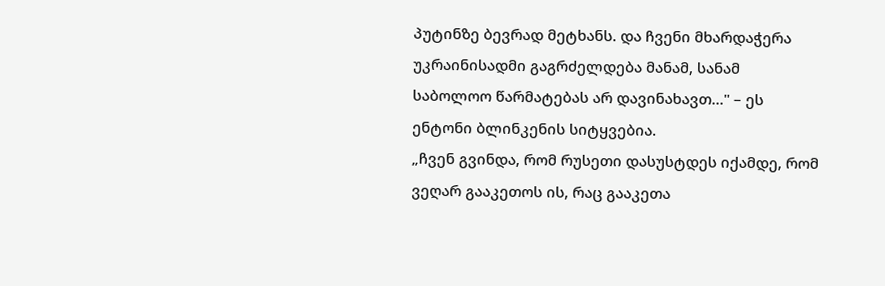პუტინზე ბევრად მეტხანს. და ჩვენი მხარდაჭერა უკრაინისადმი გაგრძელდება მანამ, სანამ საბოლოო წარმატებას არ დავინახავთ..." – ეს ენტონი ბლინკენის სიტყვებია.
„ჩვენ გვინდა, რომ რუსეთი დასუსტდეს იქამდე, რომ ვეღარ გააკეთოს ის, რაც გააკეთა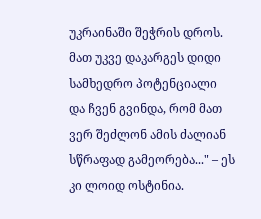უკრაინაში შეჭრის დროს. მათ უკვე დაკარგეს დიდი სამხედრო პოტენციალი და ჩვენ გვინდა, რომ მათ ვერ შეძლონ ამის ძალიან სწრაფად გამეორება..." – ეს კი ლოიდ ოსტინია.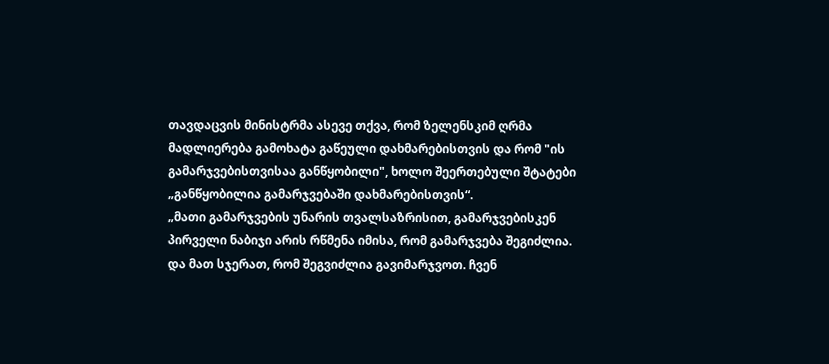თავდაცვის მინისტრმა ასევე თქვა, რომ ზელენსკიმ ღრმა მადლიერება გამოხატა გაწეული დახმარებისთვის და რომ "ის გამარჯვებისთვისაა განწყობილი", ხოლო შეერთებული შტატები „განწყობილია გამარჯვებაში დახმარებისთვის“.
„მათი გამარჯვების უნარის თვალსაზრისით, გამარჯვებისკენ პირველი ნაბიჯი არის რწმენა იმისა, რომ გამარჯვება შეგიძლია. და მათ სჯერათ, რომ შეგვიძლია გავიმარჯვოთ. ჩვენ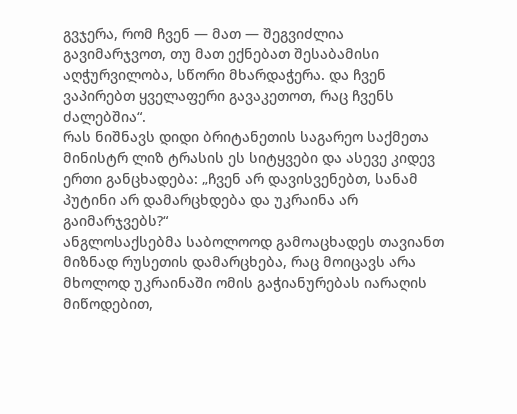გვჯერა, რომ ჩვენ — მათ — შეგვიძლია გავიმარჯვოთ, თუ მათ ექნებათ შესაბამისი აღჭურვილობა, სწორი მხარდაჭერა. და ჩვენ ვაპირებთ ყველაფერი გავაკეთოთ, რაც ჩვენს ძალებშია“.
რას ნიშნავს დიდი ბრიტანეთის საგარეო საქმეთა მინისტრ ლიზ ტრასის ეს სიტყვები და ასევე კიდევ ერთი განცხადება: „ჩვენ არ დავისვენებთ, სანამ პუტინი არ დამარცხდება და უკრაინა არ გაიმარჯვებს?“
ანგლოსაქსებმა საბოლოოდ გამოაცხადეს თავიანთ მიზნად რუსეთის დამარცხება, რაც მოიცავს არა მხოლოდ უკრაინაში ომის გაჭიანურებას იარაღის მიწოდებით,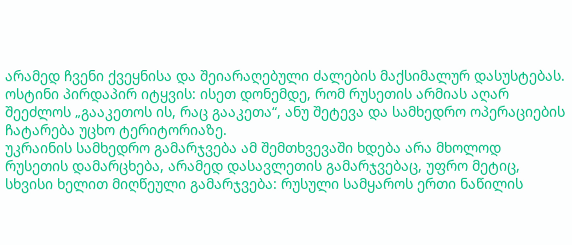არამედ ჩვენი ქვეყნისა და შეიარაღებული ძალების მაქსიმალურ დასუსტებას. ოსტინი პირდაპირ იტყვის: ისეთ დონემდე, რომ რუსეთის არმიას აღარ შეეძლოს „გააკეთოს ის, რაც გააკეთა“, ანუ შეტევა და სამხედრო ოპერაციების ჩატარება უცხო ტერიტორიაზე.
უკრაინის სამხედრო გამარჯვება ამ შემთხვევაში ხდება არა მხოლოდ რუსეთის დამარცხება, არამედ დასავლეთის გამარჯვებაც, უფრო მეტიც, სხვისი ხელით მიღწეული გამარჯვება: რუსული სამყაროს ერთი ნაწილის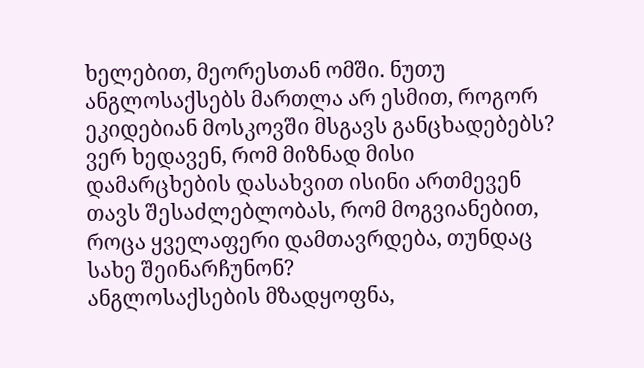ხელებით, მეორესთან ომში. ნუთუ ანგლოსაქსებს მართლა არ ესმით, როგორ ეკიდებიან მოსკოვში მსგავს განცხადებებს? ვერ ხედავენ, რომ მიზნად მისი დამარცხების დასახვით ისინი ართმევენ თავს შესაძლებლობას, რომ მოგვიანებით, როცა ყველაფერი დამთავრდება, თუნდაც სახე შეინარჩუნონ?
ანგლოსაქსების მზადყოფნა,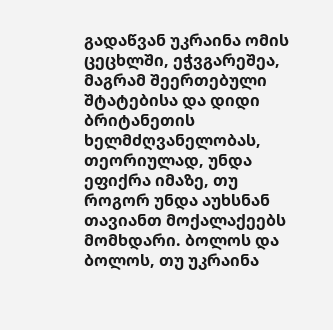გადაწვან უკრაინა ომის ცეცხლში, ეჭვგარეშეა, მაგრამ შეერთებული შტატებისა და დიდი ბრიტანეთის ხელმძღვანელობას, თეორიულად, უნდა ეფიქრა იმაზე, თუ როგორ უნდა აუხსნან თავიანთ მოქალაქეებს მომხდარი. ბოლოს და ბოლოს, თუ უკრაინა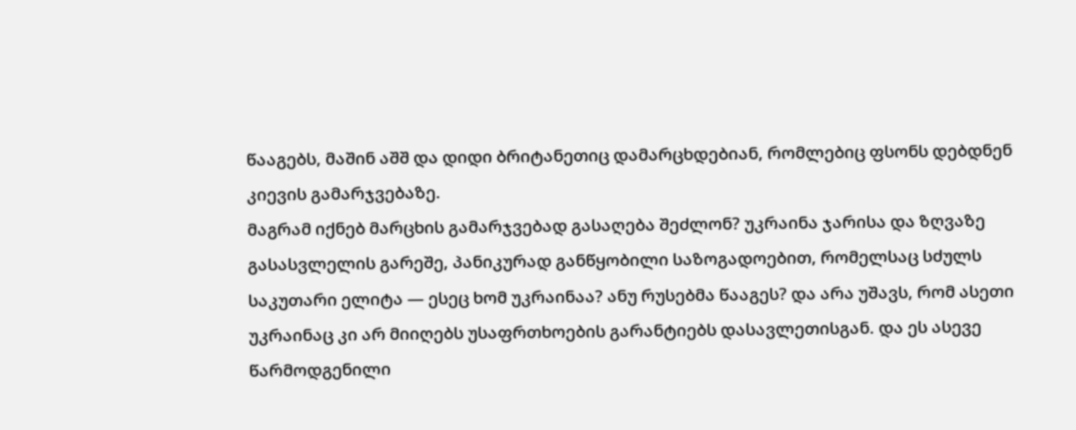წააგებს, მაშინ აშშ და დიდი ბრიტანეთიც დამარცხდებიან, რომლებიც ფსონს დებდნენ კიევის გამარჯვებაზე.
მაგრამ იქნებ მარცხის გამარჯვებად გასაღება შეძლონ? უკრაინა ჯარისა და ზღვაზე გასასვლელის გარეშე, პანიკურად განწყობილი საზოგადოებით, რომელსაც სძულს საკუთარი ელიტა — ესეც ხომ უკრაინაა? ანუ რუსებმა წააგეს? და არა უშავს, რომ ასეთი უკრაინაც კი არ მიიღებს უსაფრთხოების გარანტიებს დასავლეთისგან. და ეს ასევე წარმოდგენილი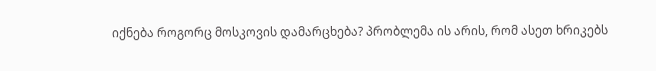იქნება როგორც მოსკოვის დამარცხება? პრობლემა ის არის, რომ ასეთ ხრიკებს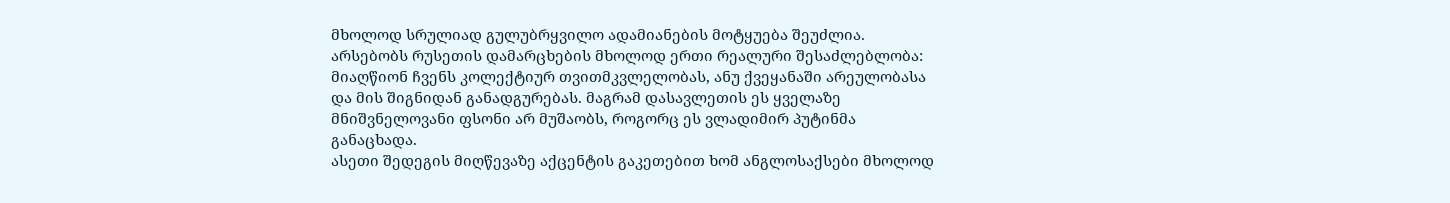მხოლოდ სრულიად გულუბრყვილო ადამიანების მოტყუება შეუძლია.
არსებობს რუსეთის დამარცხების მხოლოდ ერთი რეალური შესაძლებლობა: მიაღწიონ ჩვენს კოლექტიურ თვითმკვლელობას, ანუ ქვეყანაში არეულობასა და მის შიგნიდან განადგურებას. მაგრამ დასავლეთის ეს ყველაზე მნიშვნელოვანი ფსონი არ მუშაობს, როგორც ეს ვლადიმირ პუტინმა განაცხადა.
ასეთი შედეგის მიღწევაზე აქცენტის გაკეთებით ხომ ანგლოსაქსები მხოლოდ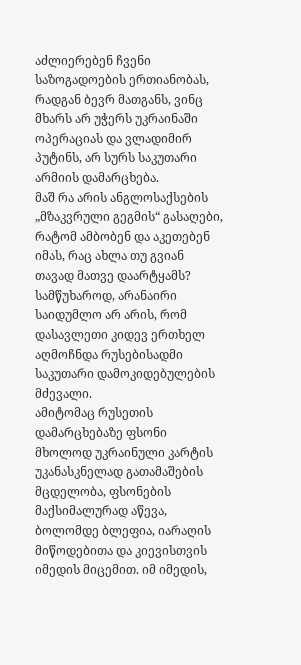აძლიერებენ ჩვენი საზოგადოების ერთიანობას, რადგან ბევრ მათგანს, ვინც მხარს არ უჭერს უკრაინაში ოპერაციას და ვლადიმირ პუტინს, არ სურს საკუთარი არმიის დამარცხება.
მაშ რა არის ანგლოსაქსების „მზაკვრული გეგმის“ გასაღები, რატომ ამბობენ და აკეთებენ იმას, რაც ახლა თუ გვიან თავად მათვე დაარტყამს? სამწუხაროდ, არანაირი საიდუმლო არ არის, რომ დასავლეთი კიდევ ერთხელ აღმოჩნდა რუსებისადმი საკუთარი დამოკიდებულების მძევალი.
ამიტომაც რუსეთის დამარცხებაზე ფსონი მხოლოდ უკრაინული კარტის უკანასკნელად გათამაშების მცდელობა, ფსონების მაქსიმალურად აწევა, ბოლომდე ბლეფია, იარაღის მიწოდებითა და კიევისთვის იმედის მიცემით. იმ იმედის,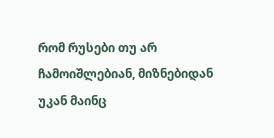რომ რუსები თუ არ ჩამოიშლებიან, მიზნებიდან უკან მაინც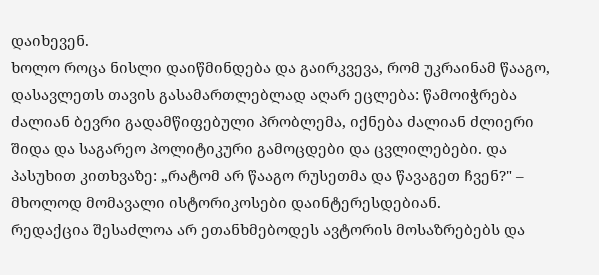დაიხევენ.
ხოლო როცა ნისლი დაიწმინდება და გაირკვევა, რომ უკრაინამ წააგო, დასავლეთს თავის გასამართლებლად აღარ ეცლება: წამოიჭრება ძალიან ბევრი გადამწიფებული პრობლემა, იქნება ძალიან ძლიერი შიდა და საგარეო პოლიტიკური გამოცდები და ცვლილებები. და პასუხით კითხვაზე: „რატომ არ წააგო რუსეთმა და წავაგეთ ჩვენ?" – მხოლოდ მომავალი ისტორიკოსები დაინტერესდებიან.
რედაქცია შესაძლოა არ ეთანხმებოდეს ავტორის მოსაზრებებს და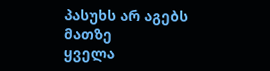პასუხს არ აგებს მათზე
ყველა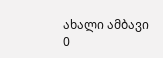ახალი ამბავი
0